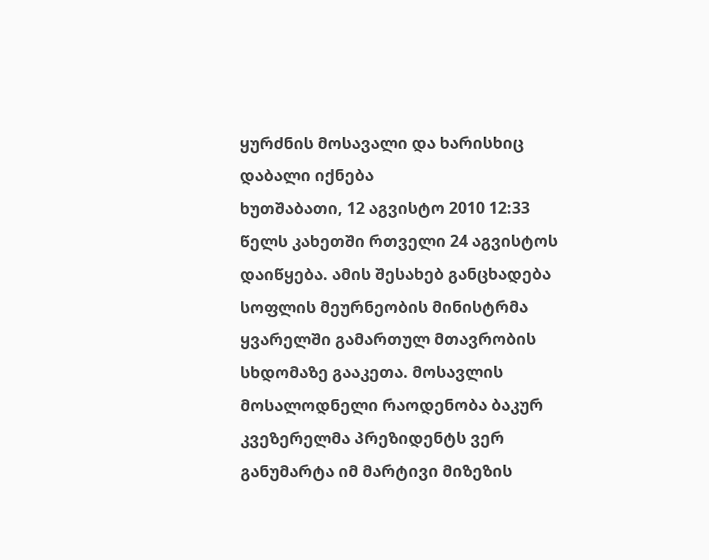ყურძნის მოსავალი და ხარისხიც დაბალი იქნება
ხუთშაბათი, 12 აგვისტო 2010 12:33
წელს კახეთში რთველი 24 აგვისტოს დაიწყება. ამის შესახებ განცხადება სოფლის მეურნეობის მინისტრმა ყვარელში გამართულ მთავრობის სხდომაზე გააკეთა. მოსავლის მოსალოდნელი რაოდენობა ბაკურ კვეზერელმა პრეზიდენტს ვერ განუმარტა იმ მარტივი მიზეზის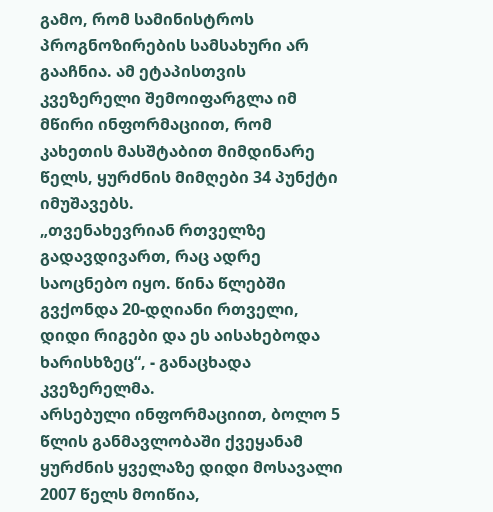გამო, რომ სამინისტროს პროგნოზირების სამსახური არ გააჩნია. ამ ეტაპისთვის კვეზერელი შემოიფარგლა იმ მწირი ინფორმაციით, რომ კახეთის მასშტაბით მიმდინარე წელს, ყურძნის მიმღები 34 პუნქტი იმუშავებს.
„თვენახევრიან რთველზე გადავდივართ, რაც ადრე საოცნებო იყო. წინა წლებში გვქონდა 20-დღიანი რთველი, დიდი რიგები და ეს აისახებოდა ხარისხზეც“, - განაცხადა კვეზერელმა.
არსებული ინფორმაციით, ბოლო 5 წლის განმავლობაში ქვეყანამ ყურძნის ყველაზე დიდი მოსავალი 2007 წელს მოიწია,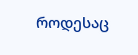როდესაც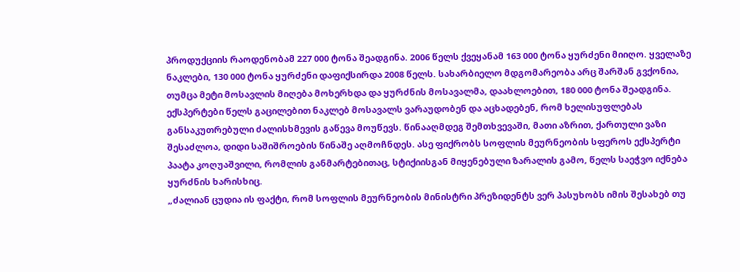პროდუქციის რაოდენობამ 227 000 ტონა შეადგინა. 2006 წელს ქვეყანამ 163 000 ტონა ყურძენი მიიღო. ყველაზე ნაკლები, 130 000 ტონა ყურძენი დაფიქსირდა 2008 წელს. სახარბიელო მდგომარეობა არც შარშან გვქონია, თუმცა მეტი მოსავლის მიღება მოხერხდა და ყურძნის მოსავალმა, დაახლოებით, 180 000 ტონა შეადგინა.
ექსპერტები წელს გაცილებით ნაკლებ მოსავალს ვარაუდობენ და აცხადებენ, რომ ხელისუფლებას განსაკუთრებული ძალისხმევის გაწევა მოუწევს. წინააღმდეგ შემთხვევაში, მათი აზრით, ქართული ვაზი შესაძლოა, დიდი საშიშროების წინაშე აღმოჩნდეს. ასე ფიქრობს სოფლის მეურნეობის სფეროს ექსპერტი პაატა კოღუაშვილი, რომლის განმარტებითაც, სტიქიისგან მიყენებული ზარალის გამო, წელს საეჭვო იქნება ყურძნის ხარისხიც.
„ძალიან ცუდია ის ფაქტი, რომ სოფლის მეურნეობის მინისტრი პრეზიდენტს ვერ პასუხობს იმის შესახებ თუ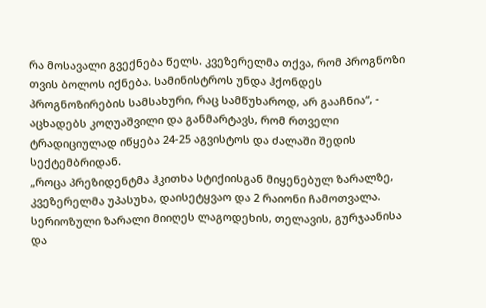რა მოსავალი გვექნება წელს. კვეზერელმა თქვა, რომ პროგნოზი თვის ბოლოს იქნება. სამინისტროს უნდა ჰქონდეს პროგნოზირების სამსახური, რაც სამწუხაროდ, არ გააჩნია“, - აცხადებს კოღუაშვილი და განმარტავს, რომ რთველი ტრადიციულად იწყება 24-25 აგვისტოს და ძალაში შედის სექტემბრიდან.
„როცა პრეზიდენტმა ჰკითხა სტიქიისგან მიყენებულ ზარალზე, კვეზერელმა უპასუხა, დაისეტყვაო და 2 რაიონი ჩამოთვალა. სერიოზული ზარალი მიიღეს ლაგოდეხის, თელავის, გურჯაანისა და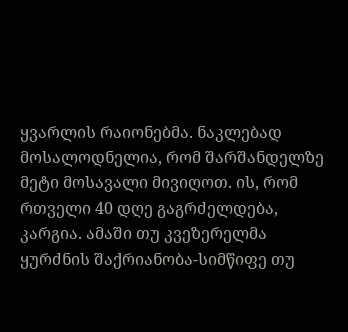ყვარლის რაიონებმა. ნაკლებად მოსალოდნელია, რომ შარშანდელზე მეტი მოსავალი მივიღოთ. ის, რომ რთველი 40 დღე გაგრძელდება, კარგია. ამაში თუ კვეზერელმა ყურძნის შაქრიანობა-სიმწიფე თუ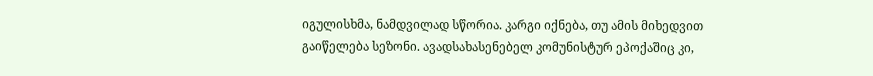იგულისხმა, ნამდვილად სწორია. კარგი იქნება, თუ ამის მიხედვით გაიწელება სეზონი. ავადსახასენებელ კომუნისტურ ეპოქაშიც კი,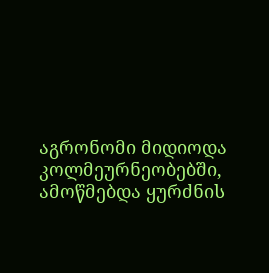აგრონომი მიდიოდა კოლმეურნეობებში, ამოწმებდა ყურძნის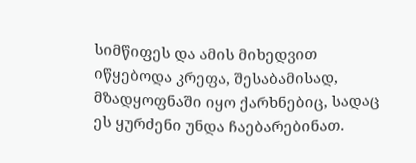სიმწიფეს და ამის მიხედვით იწყებოდა კრეფა, შესაბამისად, მზადყოფნაში იყო ქარხნებიც, სადაც ეს ყურძენი უნდა ჩაებარებინათ.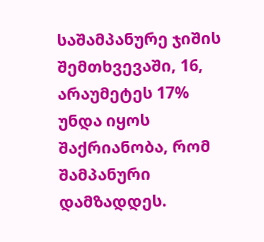საშამპანურე ჯიშის შემთხვევაში, 16, არაუმეტეს 17% უნდა იყოს შაქრიანობა, რომ შამპანური დამზადდეს.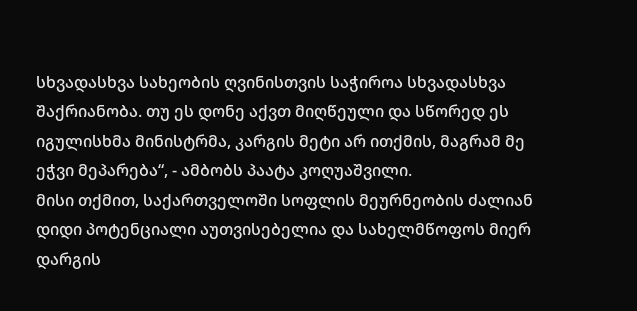სხვადასხვა სახეობის ღვინისთვის საჭიროა სხვადასხვა შაქრიანობა. თუ ეს დონე აქვთ მიღწეული და სწორედ ეს იგულისხმა მინისტრმა, კარგის მეტი არ ითქმის, მაგრამ მე ეჭვი მეპარება“, - ამბობს პაატა კოღუაშვილი.
მისი თქმით, საქართველოში სოფლის მეურნეობის ძალიან დიდი პოტენციალი აუთვისებელია და სახელმწოფოს მიერ დარგის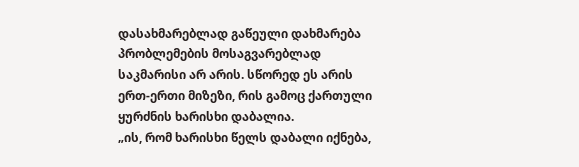დასახმარებლად გაწეული დახმარება პრობლემების მოსაგვარებლად საკმარისი არ არის. სწორედ ეს არის ერთ-ერთი მიზეზი, რის გამოც ქართული ყურძნის ხარისხი დაბალია.
„ის, რომ ხარისხი წელს დაბალი იქნება,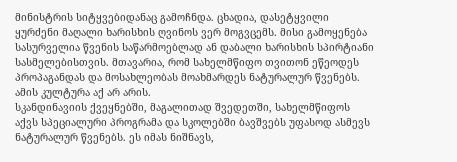მინისტრის სიტყვებიდანაც გამოჩნდა. ცხადია, დასეტყვილი ყურძენი მაღალი ხარისხის ღვინოს ვერ მოგვცემს. მისი გამოყენება სასურველია წვენის საწარმოებლად ან დაბალი ხარისხის სპირტიანი სასმელებისთვის. მთავარია, რომ სახელმწიფო თვითონ ეწეოდეს პროპაგანდას და მოსახლეობას მოახმარდეს ნატურალურ წვენებს. ამის კულტურა აქ არ არის.
სკანდინავიის ქვეყნებში, მაგალითად შვედეთში, სახელმწიფოს აქვს სპეციალური პროგრამა და სკოლებში ბავშვებს უფასოდ ასმევს ნატურალურ წვენებს. ეს იმას ნიშნავს,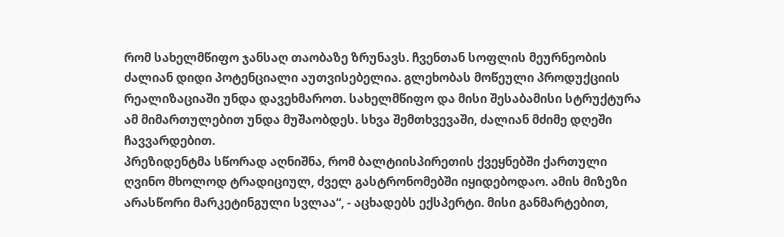რომ სახელმწიფო ჯანსაღ თაობაზე ზრუნავს. ჩვენთან სოფლის მეურნეობის ძალიან დიდი პოტენციალი აუთვისებელია. გლეხობას მოწეული პროდუქციის რეალიზაციაში უნდა დავეხმაროთ. სახელმწიფო და მისი შესაბამისი სტრუქტურა ამ მიმართულებით უნდა მუშაობდეს. სხვა შემთხვევაში, ძალიან მძიმე დღეში ჩავვარდებით.
პრეზიდენტმა სწორად აღნიშნა, რომ ბალტიისპირეთის ქვეყნებში ქართული ღვინო მხოლოდ ტრადიციულ, ძველ გასტრონომებში იყიდებოდაო. ამის მიზეზი არასწორი მარკეტინგული სვლაა“, - აცხადებს ექსპერტი. მისი განმარტებით,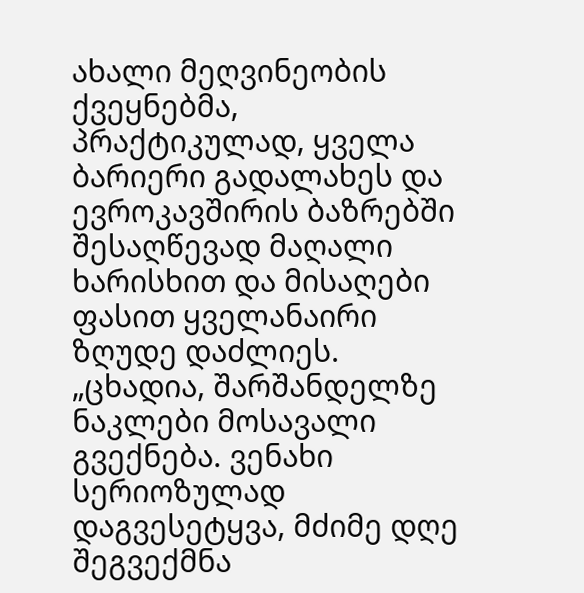ახალი მეღვინეობის ქვეყნებმა, პრაქტიკულად, ყველა ბარიერი გადალახეს და ევროკავშირის ბაზრებში შესაღწევად მაღალი ხარისხით და მისაღები ფასით ყველანაირი ზღუდე დაძლიეს.
„ცხადია, შარშანდელზე ნაკლები მოსავალი გვექნება. ვენახი სერიოზულად დაგვესეტყვა, მძიმე დღე შეგვექმნა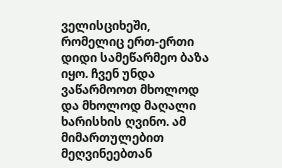ველისციხეში, რომელიც ერთ-ერთი დიდი სამეწარმეო ბაზა იყო. ჩვენ უნდა ვაწარმოოთ მხოლოდ და მხოლოდ მაღალი ხარისხის ღვინო. ამ მიმართულებით მეღვინეებთან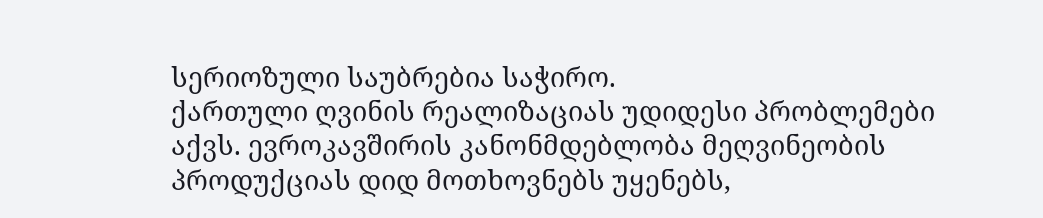სერიოზული საუბრებია საჭირო.
ქართული ღვინის რეალიზაციას უდიდესი პრობლემები აქვს. ევროკავშირის კანონმდებლობა მეღვინეობის პროდუქციას დიდ მოთხოვნებს უყენებს,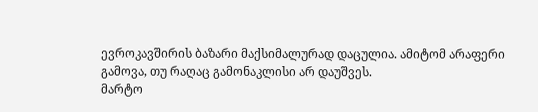ევროკავშირის ბაზარი მაქსიმალურად დაცულია. ამიტომ არაფერი გამოვა, თუ რაღაც გამონაკლისი არ დაუშვეს.
მარტო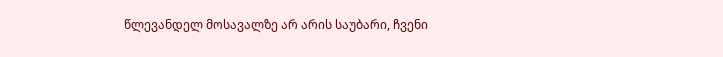წლევანდელ მოსავალზე არ არის საუბარი, ჩვენი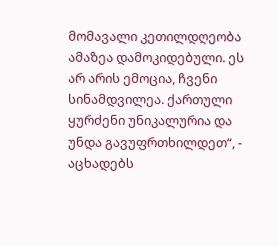მომავალი კეთილდღეობა ამაზეა დამოკიდებული. ეს არ არის ემოცია, ჩვენი სინამდვილეა. ქართული ყურძენი უნიკალურია და უნდა გავუფრთხილდეთ“, - აცხადებს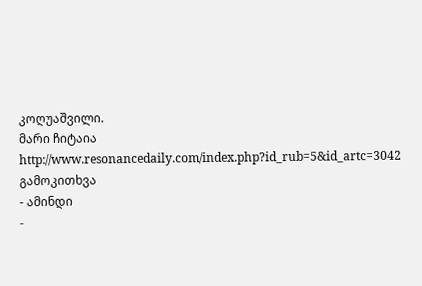კოღუაშვილი.
მარი ჩიტაია http://www.resonancedaily.com/index.php?id_rub=5&id_artc=3042
გამოკითხვა
- ამინდი
-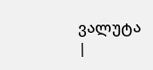ვალუტა
|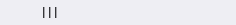|||